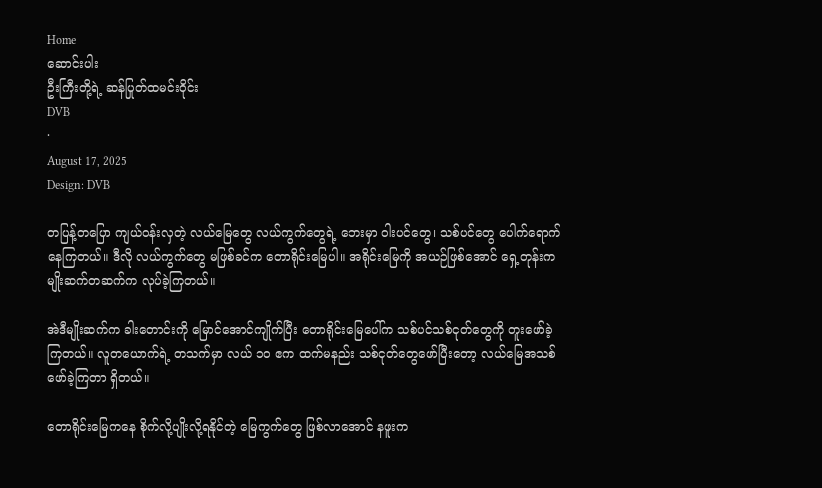Home
ဆောင်းပါး
ဦးကြီးတို့ရဲ့ ဆန်ပြုတ်ထမင်းဝိုင်း
DVB
·
August 17, 2025
Design: DVB

တပြန့်တပြော ကျယ်ဝန်းလှတဲ့ လယ်မြေတွေ လယ်ကွက်တွေရဲ့ ဘေးမှာ ဝါးပင်တွေ၊ သစ်ပင်တွေ ပေါက်ရောက်နေကြတယ်။ ဒီလို လယ်ကွက်တွေ မဖြစ်ခင်က တောရိုင်းမြေပါ။ အရိုင်းမြေကို အယဉ်ဖြစ်အောင် ရှေ့တုန်းက မျိုးဆက်တဆက်က လုပ်ခဲ့ကြတယ်။

အဲဒီမျိုးဆက်က ခါးတောင်းကို မြောင်အောင်ကျိုက်ပြီး တောရိုင်းမြေပေါ်က သစ်ပင်သစ်ငုတ်တွေကို တူးဖော်ခဲ့ကြတယ်။ လူတယောက်ရဲ့ တသက်မှာ လယ် ၁၀ ဧက ထက်မနည်း သစ်ငုတ်တွေဖော်ပြီးတော့ လယ်မြေအသစ် ဖော်ခဲ့ကြတာ ရှိတယ်။

တောရိုင်းမြေကနေ စိုက်လို့ပျိုးလို့ရနိုင်တဲ့ မြေကွက်တွေ ဖြစ်လာအောင် နဖူးက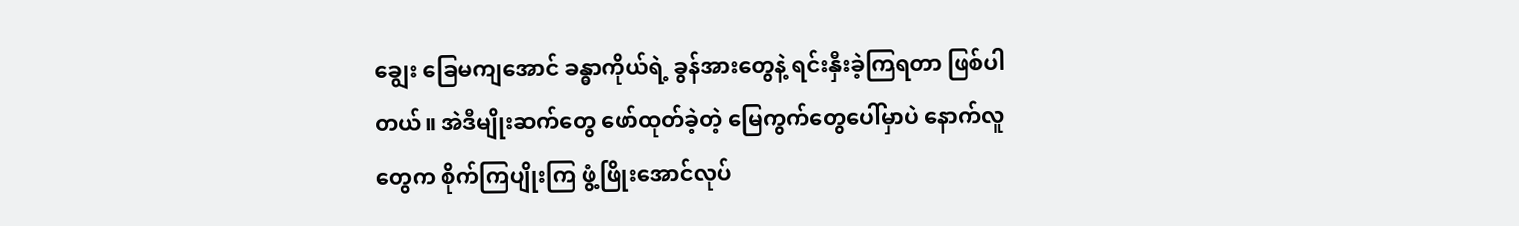ချွေး ခြေမကျအောင် ခန္ဓာကိုယ်ရဲ့ ခွန်အားတွေနဲ့ ရင်းနှီးခဲ့ကြရတာ ဖြစ်ပါတယ်။ အဲဒီမျိုးဆက်တွေ ဖော်ထုတ်ခဲ့တဲ့ မြေကွက်‌တွေပေါ်မှာပဲ နောက်လူတွေက စိုက်ကြပျိုးကြ ဖွံ့ဖြိုးအောင်လုပ်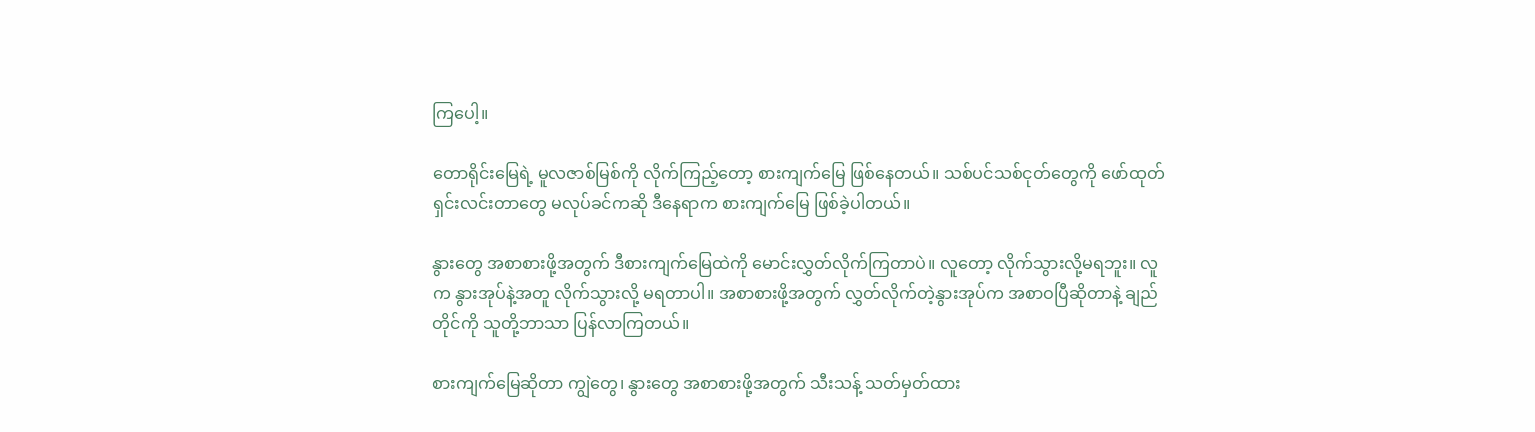ကြပေါ့။

တောရိုင်းမြေရဲ့ မူလဇာစ်မြစ်ကို လိုက်ကြည့်တော့ စားကျက်မြေ ဖြစ်နေတယ်။ သစ်ပင်သစ်ငုတ်တွေကို ဖော်ထုတ်ရှင်းလင်းတာတွေ မလုပ်ခင်ကဆို ဒီနေရာက စားကျက်မြေ ဖြစ်ခဲ့ပါတယ်။

နွားတွေ အစာစားဖို့အတွက် ဒီစားကျက်မြေထဲကို မောင်းလွှတ်လိုက်ကြတာပဲ။ လူတော့ လိုက်သွားလို့မရဘူး။ လူက နွားအုပ်နဲ့အတူ လိုက်သွားလို့ မရတာပါ။ အစာစားဖို့အတွက် လွှတ်လိုက်တဲ့နွားအုပ်က အစာဝပြီဆိုတာနဲ့ ‌ချည်တိုင်ကို သူတို့ဘာသာ ပြန်လာကြတယ်။

စားကျက်မြေဆိုတာ ‌ကျွဲတွေ၊ နွားတွေ အစာစားဖို့အတွက် သီးသန့် သတ်မှတ်ထား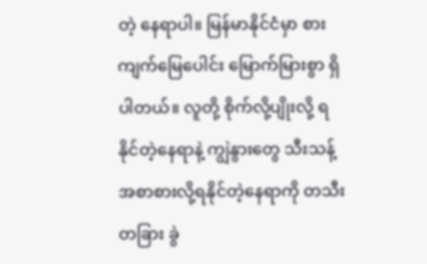တဲ့ နေရာပါ။ မြန်မာနိုင်ငံမှာ စားကျက်မြေပေါင်း မြောက်မြားစွာ ရှိပါတယ်။ လူတို့ စိုက်လို့ပျိုးလို့ ရနိုင်တဲ့နေရာနဲ့ ကျွဲနွားတွေ သီးသန့် အစာစားလို့ရနိုင်တဲ့နေရာကို တသီးတခြား ခွဲ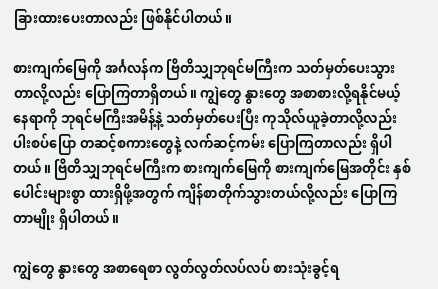ခြားထားပေးတာလည်း ဖြစ်နိုင်ပါတယ်။

စားကျက်မြေကို အင်္ဂလန်က ဗြိတိသျှဘုရင်မကြီးက သတ်မှတ်ပေးသွားတာလို့လည်း ပြောကြတာရှိတယ်။ ကျွဲတွေ နွားတွေ အစာစားလို့ရနိုင်မယ့် နေရာကို ဘုရင်မကြီးအမိန့်နဲ့ သတ်မှတ်ပေးပြီး ကုသိုလ်ယူခဲ့တာလို့လည်း ပါးစပ်ပြော တဆင့်စကားတွေနဲ့ လက်ဆင့်ကမ်း ပြောကြတာလည်း ရှိပါတယ်။ ဗြိတိသျှဘုရင်မကြီးက စားကျက်မြေကို စားကျက်မြေအတိုင်း နှစ်ပေါင်းများစွာ ထားရှိဖို့အတွက် ကျိန်စာတိုက်သွားတယ်လို့လည်း ပြောကြတာမျိုး ရှိပါတယ်။

ကျွဲတွေ နွားတွေ အစာရေစာ လွတ်လွတ်လပ်လပ် စားသုံးခွင့်ရ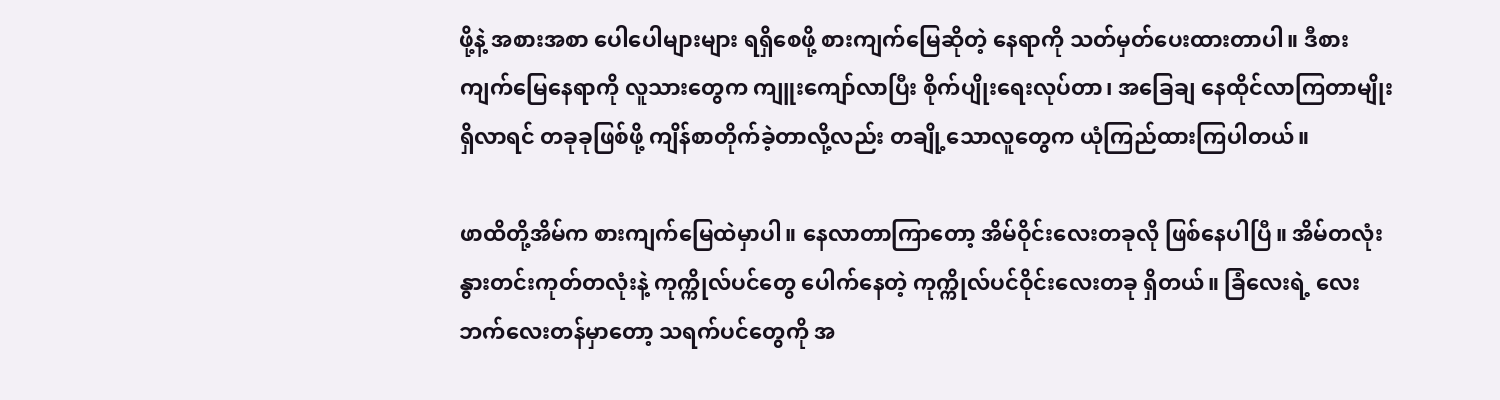ဖို့နဲ့ အစားအစာ ပေါပေါများများ ရရှိစေဖို့ စားကျက်မြေဆိုတဲ့ နေရာကို သတ်မှတ်ပေးထားတာပါ။ ဒီစားကျက်မြေနေရာကို လူသားတွေက ကျူးကျော်လာပြီး စိုက်ပျိုးရေးလုပ်တာ၊ အခြေချ နေထိုင်လာကြတာမျိုး ရှိလာရင် တခုခုဖြစ်ဖို့ ကျိန်စာတိုက်ခဲ့တာလို့လည်း တချို့သောလူတွေက ယုံကြည်ထားကြပါတယ်။

ဖာထိတို့အိမ်က စားကျက်မြေထဲမှာပါ။ နေလာတာကြာတော့ အိမ်ဝိုင်းလေးတခုလို ဖြစ်နေပါပြီ။ အိမ်တလုံး နွားတင်းကုတ်တလုံးနဲ့ ကုက္ကိုလ်ပင်တွေ ပေါက်နေတဲ့ ကုက္ကိုလ်ပင်ဝိုင်းလေးတခု ရှိတယ်။ ခြံလေးရဲ့ လေးဘက်လေးတန်မှာတော့ သရက်ပင်တွေကို အ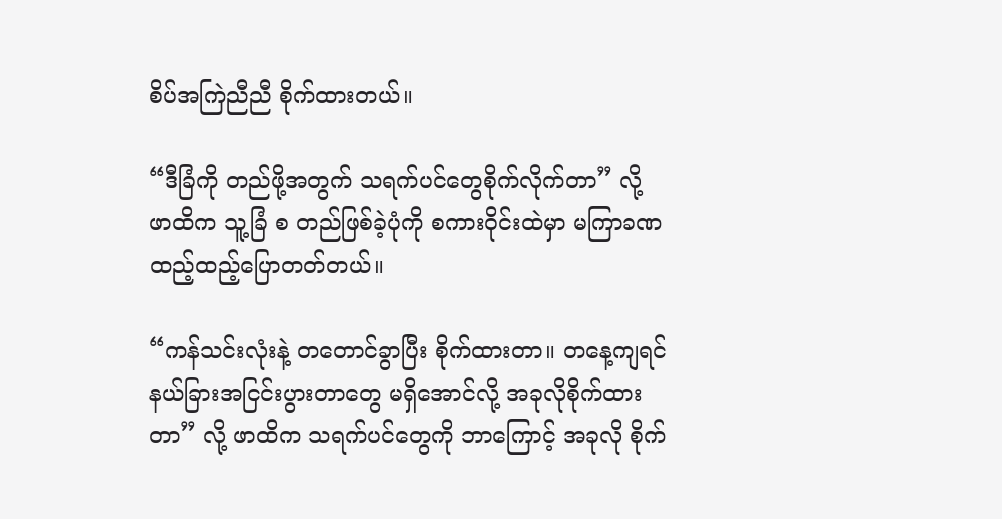စိပ်အကြဲညီညီ စိုက်ထားတယ်။

“ဒီခြံကို တည်ဖို့အတွက် သရက်ပင်တွေစိုက်လိုက်တာ” လို့ ဖာထိက သူ့ခြံ စ တည်ဖြစ်ခဲ့ပုံကို စကားဝိုင်းထဲမှာ မကြာခဏ ထည့်ထည့်ပြောတတ်တယ်။

“ကန်သင်းလုံးနဲ့ တတောင်ခွာပြီး စိုက်ထားတာ။ တနေ့ကျရင် နယ်ခြားအငြင်းပွားတာတွေ မရှိအောင်လို့ အခုလိုစိုက်ထားတာ” လို့ ဖာထိက သရက်ပင်တွေကို ဘာကြောင့် အခုလို စိုက်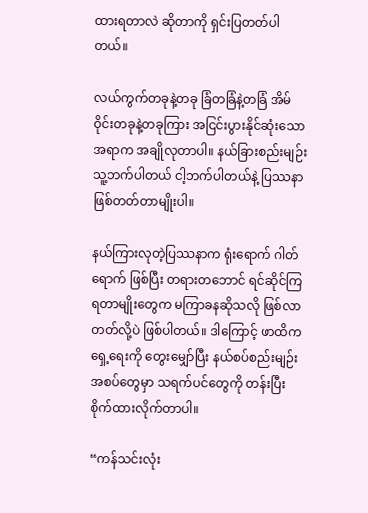ထားရတာလဲ ဆိုတာကို ရှင်းပြတတ်ပါတယ်။

လယ်ကွက်တခုနဲ့တခု ခြံတခြံနဲ့တခြံ အိမ်ဝိုင်းတခုနဲ့တခုကြား အငြင်းပွားနိုင်ဆုံးသောအရာက အချိုလုတာပါ။ နယ်ခြားစည်းမျဉ်း သူ့ဘက်ပါတယ် ငါ့ဘက်ပါတယ်နဲ့ ပြဿနာဖြစ်တတ်တာမျိုးပါ။

နယ်ကြားလုတဲ့ပြဿနာက ရုံးရောက် ဂါတ်ရောက် ဖြစ်ပြီး တရားတဘောင် ရင်ဆိုင်ကြရတာမျိုးတွေက မကြာခနဆိုသလို ဖြစ်လာတတ်လို့ပဲ ဖြစ်ပါတယ်။ ဒါကြောင့် ဖာထိက ရှေ့ရေးကို တွေးမျှော်ပြီး နယ်စပ်စည်းမျဉ်းအစပ်တွေမှာ သရက်ပင်တွေကို တန်းပြီး စိုက်ထားလိုက်တာပါ။

“ကန်သင်းလုံး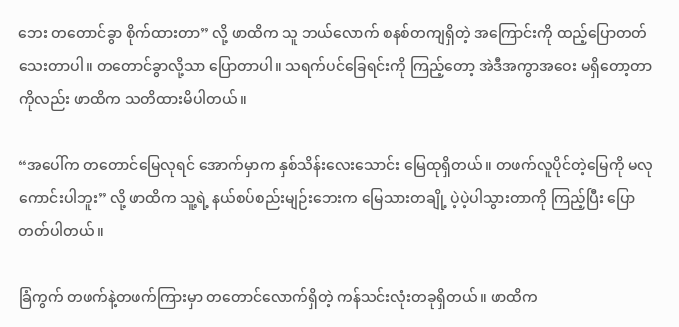ဘေး တတောင်ခွာ စိုက်ထားတာ” လို့ ဖာထိက သူ ဘယ်လောက် စနစ်တကျရှိတဲ့ အကြောင်းကို ထည့်ပြောတတ်သေးတာပါ။ တတောင်ခွာလို့သာ ပြောတာပါ။ သရက်ပင်ခြေရင်းကို ကြည့်တော့ အဲဒီအကွာအဝေး မရှိတော့တာကိုလည်း ဖာထိက သတိထားမိပါတယ်။

“အပေါ်က တတောင်မြေလုရင် အောက်မှာက နှစ်သိန်းလေးသောင်း မြေထုရှိတယ်။ တဖက်လူပိုင်တဲ့‌မြေကို မလုကောင်းပါဘူး” လို့ ဖာထိက သူ့ရဲ့ နယ်စပ်စည်းမျဉ်းဘေးက မြေသားတချို့ ပဲ့ပဲ့ပါသွားတာကို ကြည့်ပြီး ပြောတတ်ပါတယ်။

ခြံကွက် တဖက်နဲ့တဖက်ကြားမှာ တတောင်လောက်ရှိတဲ့ ကန်သင်းလုံးတခုရှိတယ်။ ဖာထိက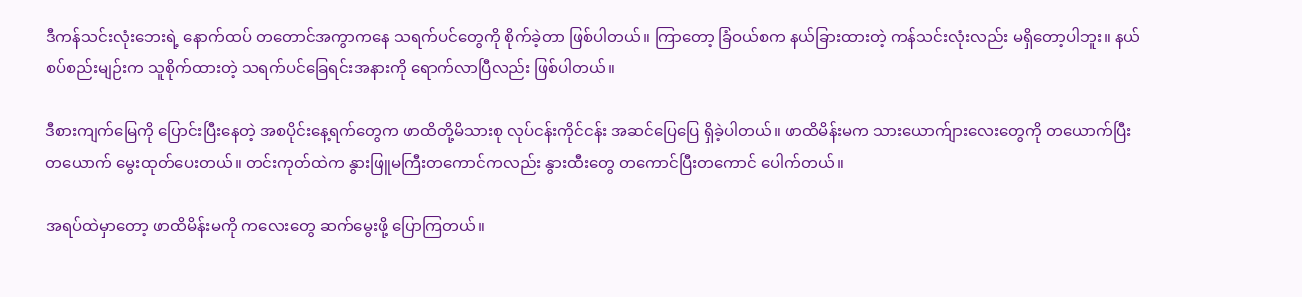ဒီကန်သင်းလုံးဘေးရဲ့ နောက်ထပ် တတောင်အကွာကနေ သရက်ပင်တွေကို စိုက်ခဲ့တာ ဖြစ်ပါတယ်။ ကြာတော့ ခြံဝယ်စက နယ်ခြားထားတဲ့ ကန်သင်းလုံးလည်း မရှိတော့ပါဘူး။ နယ်စပ်စည်းမျဉ်းက သူစိုက်ထားတဲ့ သရက်ပင်ခြေရင်းအနားကို ရောက်လာပြီလည်း ဖြစ်ပါတယ်။

ဒီစားကျက်မြေကို ပြောင်းပြီးနေတဲ့ အစပိုင်းနေ့ရက်တွေက ဖာထိတို့မိသားစု လုပ်ငန်းကိုင်ငန်း အဆင်ပြေပြေ ရှိခဲ့ပါတယ်။ ဖာထိမိန်းမက သားယောက်ျားလေးတွေကို တယောက်ပြီး တယောက် မွေးထုတ်ပေးတယ်။ တင်းကုတ်ထဲက နွားဖြူမကြီးတကောင်ကလည်း နွားထီးတွေ တကောင်ပြီးတကောင် ပေါက်တယ်။

အရပ်ထဲမှာတော့ ဖာထိမိန်းမကို ကလေးတွေ ဆက်မွေးဖို့ ပြောကြတယ်။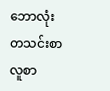ဘောလုံးတသင်းစာ လူစာ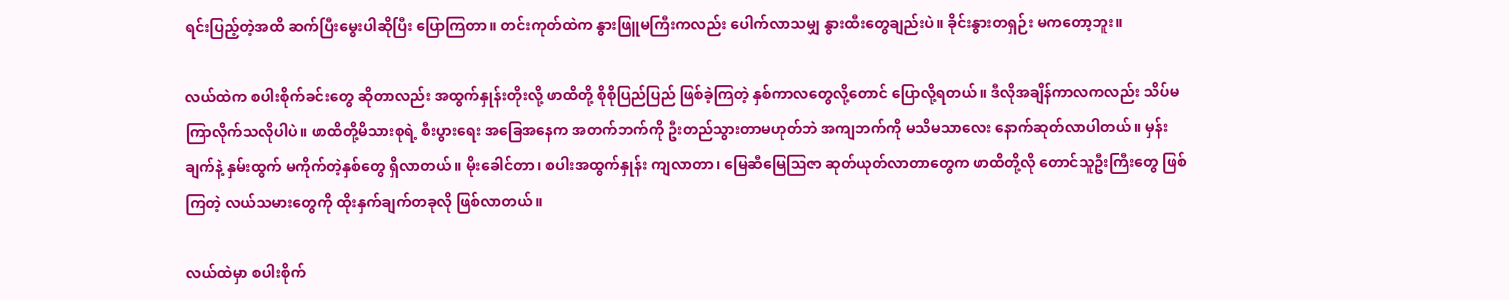ရင်းပြည့်တဲ့အထိ ဆက်ပြီးမွေးပါဆိုပြီး ပြောကြတာ။ တင်းကုတ်ထဲက နွားဖြူမကြီးကလည်း ပေါက်လာသမျှ နွားထီးတွေချည်းပဲ။ ခိုင်းနွားတရှဉ်း မကတော့ဘူး။

လယ်ထဲက စပါးစိုက်ခင်းတွေ ဆိုတာလည်း အထွက်နှုန်းတိုးလို့ ဖာထိတို့ စိုစိုပြည်ပြည် ဖြစ်ခဲ့ကြတဲ့ နှစ်ကာလတွေလို့တောင် ပြောလို့ရတယ်။ ဒီလိုအချိန်ကာလကလည်း သိပ်မကြာလိုက်သလိုပါပဲ။ ဖာထိတို့မိသားစုရဲ့ စီးပွားရေး အခြေအနေက အတက်ဘက်ကို ဦးတည်သွားတာမဟုတ်ဘဲ အကျဘက်ကို မသိမသာလေး နောက်ဆုတ်လာပါတယ်။ မှန်းချက်နဲ့ နှမ်းထွက် မကိုက်တဲ့နှစ်တွေ ရှိလာတယ်။ မိုးခေါင်တာ၊ စပါးအထွက်နှုန်း ကျလာတာ၊ မြေဆီမြေဩဇာ ဆုတ်ယုတ်လာတာတွေက ဖာထိတို့လို တောင်သူဦးကြီးတွေ ဖြစ်ကြတဲ့ လယ်သမားတွေကို ထိုးနှက်ချက်တခုလို ဖြစ်လာတယ်။

လယ်ထဲမှာ စပါးစိုက်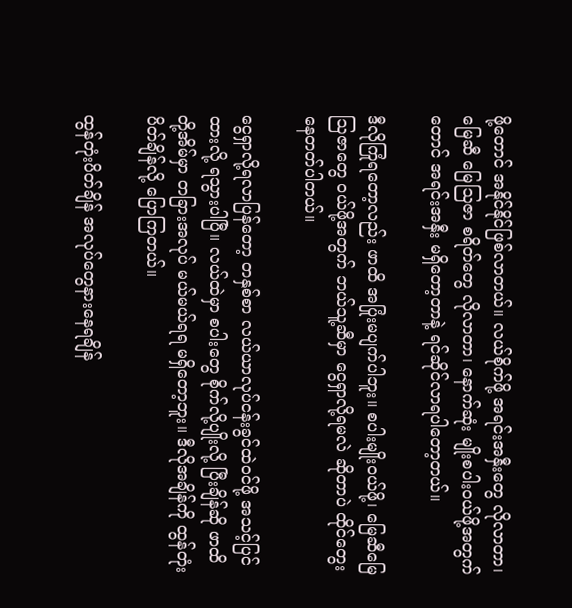ဖို့တောင် အနိုင်နိုင်ဖြစ်လာတယ်။ လယ်စိုက်ဖို့ အရင်းအနှီးတွေ လိုလာတာ၊ မြေဆီ မြေဩဇာ စရိတ်တွေ လိုလာတာ၊ နောက်ဆုံး မျိုးစပါးဝယ်ဖို့အတွက်တောင် အရင်းအနှီး မရှိတော့တာနဲ့ ရင်ဆိုင်လာရပါတော့တယ်။

ဒီလိုကြုံရတော့လည်း ဖာထိ အပြုံးမပျက်ပါဘူး။ စပါးမျိုးဝယ်ဖို့၊ မြေဆီမြေဩဇာတွေ ဝယ်ဖို့အတွက် ဘယ်သူ့ဆီမှာ ငွေရှာလို့ရမလဲ ဆိုတာပဲ ထိုင်တွေးနေတတ်ပါတယ်။

ငွေရှာလို့ရလာပြန်တော့ တနှစ်စာ လယ်ယာလုပ်ငန်းခွင်ထဲဝင်ဖို့ အသင့်ပြင်ထားလို့ ရသွားပါပြီ။ လယ်ထဲမှာ စပါးတွေ စိုက်လို့ပျိုးလို့ ပြီးချိန်ဆို ဖာထိတို့အိမ်မှာ တခြားအလုပ် မယ်မယ်ရရ မရှိတော့ဘူး။ ဒီလိုအချိန်ကို ထွန်တုံးပိတ်ချိန်လို့ ပြောကြတယ်။

ထွန်တုံးပိတ်ချိန် အလုပ်တွေနားနေရချိန်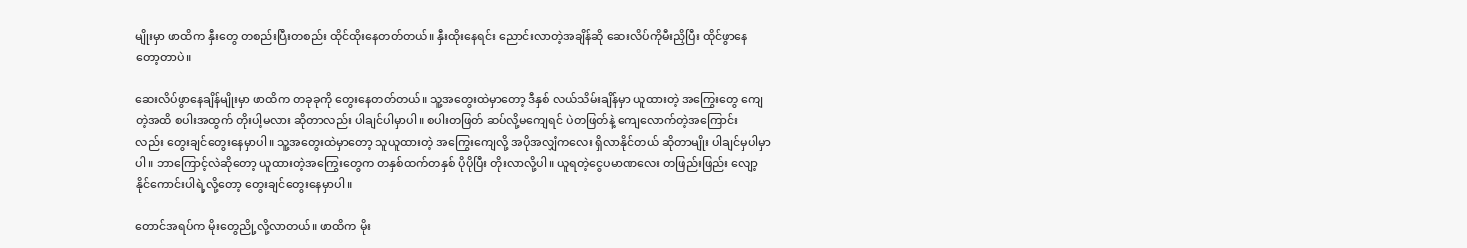မျိုးမှာ ဖာထိက နှီးတွေ တစည်းပြီးတစည်း ထိုင်ထိုးနေတတ်တယ်။ နှီးထိုးနေရင်း ညောင်းလာတဲ့အချိန်ဆို ဆေးလိပ်ကိုမီးညှိပြီး ထိုင်ဖွာနေတော့တာပဲ။

ဆေးလိပ်ဖွာနေချိန်မျိုးမှာ ဖာထိက တခုခုကို တွေးနေတတ်တယ်။ သူ့အတွေးထဲမှာတော့ ဒီနှစ် လယ်သိမ်းချိန်မှာ ယူထားတဲ့ အကြွေးတွေ ကျေတဲ့အထိ စပါးအထွက် တိုးပါ့မလား ဆိုတာလည်း ပါချင်ပါမှာပါ။ စပါးတဖြတ် ဆပ်လို့မကျေရင် ပဲတဖြတ်နဲ့ ကျေလောက်တဲ့အကြောင်းလည်း ‌တွေးချင်တွေးနေမှာပါ။ သူ့အတွေးထဲမှာတော့ သူယူထားတဲ့ အကြွေးကျေလို့ အပိုအလျှံကလေး ရှိလာနိုင်တယ် ဆိုတာမျိုး ပါချင်မှပါမှာပါ။ ဘာကြောင့်လဲဆိုတော့ ယူထားတဲ့အကြွေးတွေက တနှစ်ထက်တနှစ် ပိုပိုပြီး တိုးလာလို့ပါ။ ယူရတဲ့ငွေပမာဏလေး တဖြည်းဖြည်း လျော့နိုင်ကောင်းပါရဲ့လို့တော့ တွေးချင်တွေးနေမှာပါ။

တောင်အရပ်က မိုးတွေညို့လို့လာတယ်။ ဖာထိက မိုး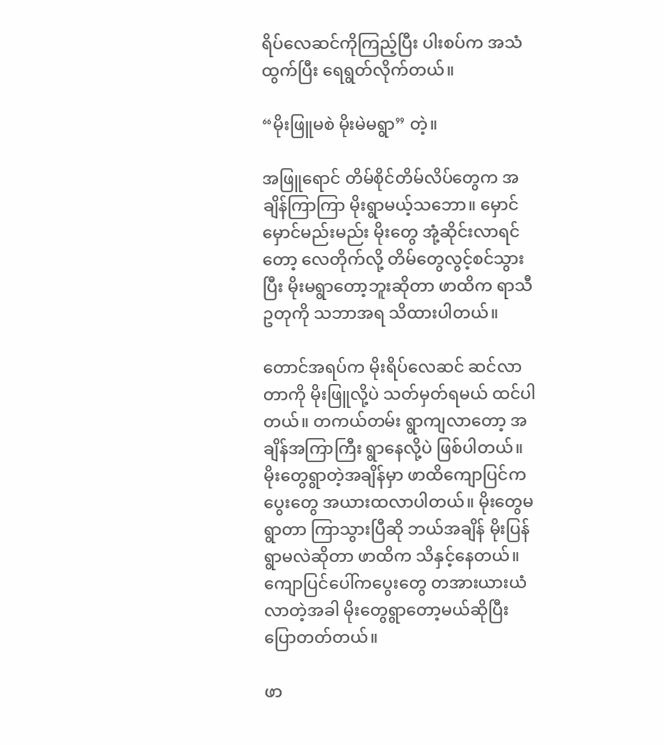ရိပ်လေဆင်ကိုကြည့်ပြီး ပါးစပ်က အသံထွက်ပြီး ရေရွတ်လိုက်တယ်။

“မိုးဖြူမစဲ မိုးမဲမရွာ” တဲ့။

အဖြူရောင် တိမ်စိုင်တိမ်လိပ်တွေက အချိန်ကြာကြာ မိုးရွာမယ့်သဘော။ မှောင်မှောင်မည်းမည်း မိုးတွေ အုံ့ဆိုင်းလာရင်တော့ လေတိုက်လို့ တိမ်တွေလွင့်စင်သွားပြီး မိုးမရွာတော့ဘူးဆိုတာ ဖာထိက ရာသီဥတုကို သဘာအရ သိထားပါတယ်။

တောင်အရပ်က မိုးရိပ်လေဆင် ဆင်လာတာကို မိုးဖြူလို့ပဲ သတ်မှတ်ရမယ် ထင်ပါတယ်။ တကယ်တမ်း ရွာကျလာတော့ အချိန်အကြာကြီး ရွာနေလို့ပဲ ဖြစ်ပါတယ်။ မိုးတွေရွာတဲ့အချိန်မှာ ဖာထိကျောပြင်က ပွေးတွေ အယားထလာပါတယ်။ မိုးတွေမရွာတာ ကြာသွားပြီဆို ဘယ်အချိန် မိုးပြန်ရွာမလဲဆိုတာ ဖာထိက သိနှင့်နေတယ်။ ကျောပြင်ပေါ်ကပွေးတွေ တအားယားယံလာတဲ့အခါ မိုးတွေရွာတော့မယ်ဆိုပြီး ပြောတတ်တယ်။

ဖာ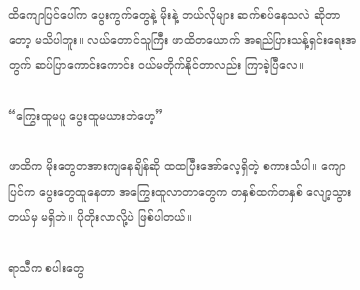ထိကျောပြင်ပေါ်က ပွေးကွက်တွေနဲ့ မိုးနဲ့ ဘယ်လိုများ ဆက်စပ်နေသလဲ ဆိုတာတော့ မသိပါဘူး။ လယ်တောင်သူကြီး ဖာထိတယောက် အရည်ပြားသန့်ရှင်းရေးအတွက် ဆပ်ပြာကောင်းကောင်း ဝယ်မတိုက်နိုင်တာလည်း ကြာခဲ့‌‌ပြီလေ။

“ကြွေးထူမပူ ပွေးထူမယားဘဲဟေ့”

ဖာထိက မိုးတွေတအားကျနေချိန်ဆို ထထပြီးအော်လေ့ရှိတဲ့ စကားသံပါ။ ကျောပြင်က ပွေးတွေထူနေတာ အကြွေးထူလာတာတွေက တနှစ်ထက်တနှစ် လျော့သွားတယ်မှ မရှိဘဲ။ ပိုတိုးလာလို့ပဲ ဖြစ်ပါတယ်။

ရာသီက စပါးတွေ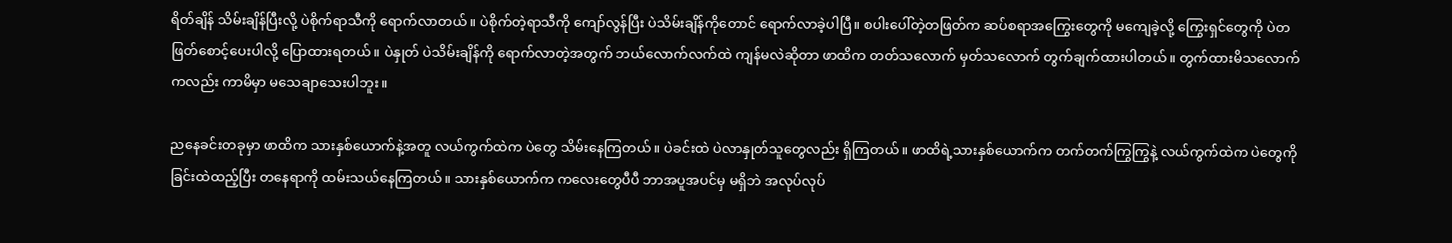ရိတ်ချိန် သိမ်းချိန်ပြီးလို့ ပဲစိုက်ရာသီကို ရောက်လာတယ်။ ပဲစိုက်တဲ့ရာသီကို ကျော်လွန်ပြီး ပဲသိမ်းချိန်ကိုတောင် ရောက်လာခဲ့ပါပြီ။ စပါးပေါ်တဲ့တဖြတ်က ဆပ်စရာအကြွေးတွေကို မကျေခဲ့လို့ ကြွေးရှင်တွေကို ပဲတဖြတ်စောင့်ပေးပါလို့ ပြောထားရတယ်။ ပဲနှုတ် ပဲသိမ်းချိန်ကို ရောက်လာတဲ့အတွက် ဘယ်လောက်လက်ထဲ ကျန်မလဲဆိုတာ ဖာထိက တတ်‌သလောက် မှတ်သလောက် တွက်ချက်ထားပါတယ်။ တွက်ထားမိသလောက်ကလည်း ကာမိမှာ မသေချာသေးပါဘူး။

ညနေခင်းတခုမှာ ဖာထိက သားနှစ်ယောက်နဲ့အတူ လယ်ကွက်ထဲက ပဲတွေ သိမ်းနေကြတယ်။ ပဲခင်းထဲ ပဲလာနှုတ်သူတွေလည်း ရှိကြတယ်။ ဖာထိရဲ့သားနှစ်ယောက်က တက်တက်ကြွကြွနဲ့ လယ်ကွက်ထဲက ပဲတွေကို ခြင်းထဲထည့်ပြီး တနေရာကို ထမ်းသယ်နေကြတယ်။ သားနှစ်ယောက်က ကလေးတွေပီပီ ဘာအပူအပင်မှ မရှိဘဲ အလုပ်လုပ်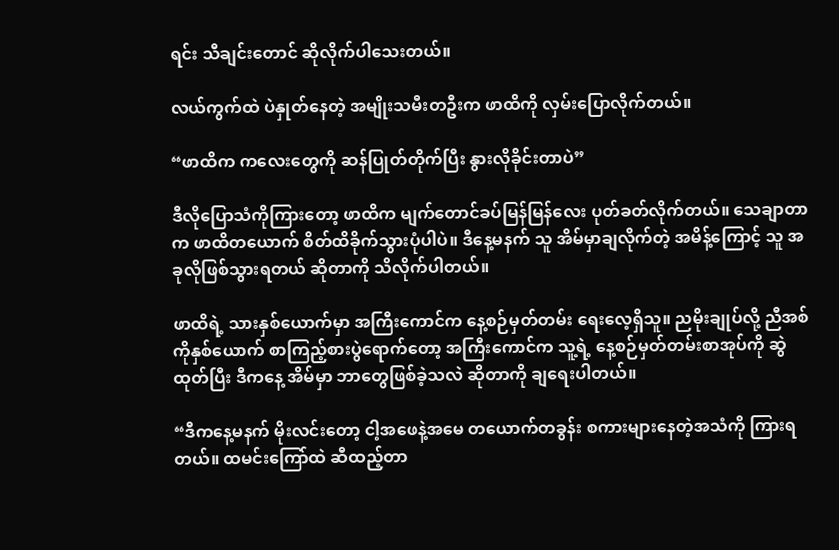ရင်း သီချင်းတောင် ဆိုလိုက်ပါသေးတယ်။

လယ်ကွက်ထဲ ပဲနှုတ်နေတဲ့ အမျိုးသမီးတဦးက ဖာထိကို လှမ်းပြောလိုက်တယ်။

“ဖာထိက ကလေးတွေကို ဆန်ပြုတ်တိုက်ပြီး နွားလိုခိုင်းတာပဲ”

ဒီလိုပြောသံကိုကြားတော့ ဖာထိက မျက်တောင်ခပ်မြန်မြန်လေး ပုတ်ခတ်လိုက်တယ်။ သေချာတာက ဖာထိတယောက် စိတ်ထိခိုက်သွားပုံပါပဲ။ ဒီနေ့မနက် သူ အိမ်မှာချလိုက်တဲ့ အမိန့်ကြောင့် သူ အခုလိုဖြစ်သွားရတယ် ဆိုတာကို သိလိုက်ပါတယ်။

ဖာထိရဲ့ သားနှစ်ယောက်မှာ အကြီးကောင်က နေ့စဉ်မှတ်တမ်း ရေးလေ့ရှိသူ။ ညမိုးချုပ်လို့ ညီအစ်ကိုနှစ်ယောက် စာကြည့်စားပွဲရောက်တော့ အကြီးကောင်က သူ့ရဲ့ နေ့စဉ်မှတ်တမ်းစာအုပ်ကို ဆွဲထုတ်ပြီး ဒီကနေ့ အိမ်မှာ ဘာတွေဖြစ်ခဲ့သလဲ ဆိုတာကို ချရေးပါတယ်။

“ဒီကနေ့မနက် မိုးလင်းတော့ ငါ့အဖေနဲ့အမေ တယောက်တခွန်း စကားများ‌နေတဲ့အသံကို ကြားရတယ်။ ထမင်းကြော်ထဲ ဆီထည့်တာ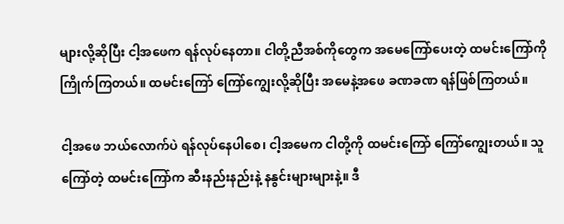များလို့ဆိုပြီး ငါ့အဖေက ရန်လုပ်နေတာ။ ငါတို့ညီအစ်ကိုတွေက အမေကြော်ပေးတဲ့ ထမင်းကြော်ကို ကြိုက်ကြတယ်။ ထမင်းကြော် ကြော်ကျွေးလို့ဆိုပြီး အမေနဲ့အဖေ ခဏခဏ ရန်ဖြစ်ကြတယ်။

ငါ့အဖေ ဘယ်လောက်ပဲ ရန်လုပ်နေပါစေ၊ ငါ့အမေက ငါတို့ကို ထမင်းကြော် ကြော်ကျွေးတယ်။ သူကြော်တဲ့ ထမင်းကြော်က ဆီးနည်းနည်းနဲ့ နနွင်းများများနဲ့။ ဒီ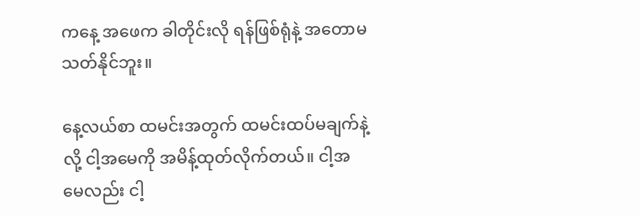ကနေ့ အဖေက ခါတိုင်းလို ရန်ဖြစ်ရုံနဲ့ အတောမသတ်နိုင်ဘူး။

နေ့လယ်စာ ထမင်းအတွက် ထမင်းထပ်မချက်နဲ့လို့ ငါ့အမေကို အမိန့်ထုတ်လိုက်တယ်။ ငါ့အမေလည်း ငါ့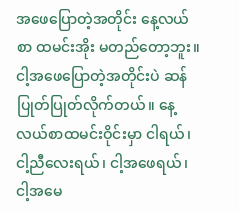အဖေပြောတဲ့အတိုင်း နေ့လယ်စာ ထမင်းအိုး မတည်တော့ဘူး။ ငါ့အဖေပြောတဲ့အ‌တိုင်းပဲ ဆန်ပြုတ်ပြုတ်လိုက်တယ်။ နေ့လယ်စာထမင်းဝိုင်းမှာ ငါရယ်၊ ငါ့ညီလေးရယ်၊ ငါ့အဖေရယ်၊ ငါ့အမေ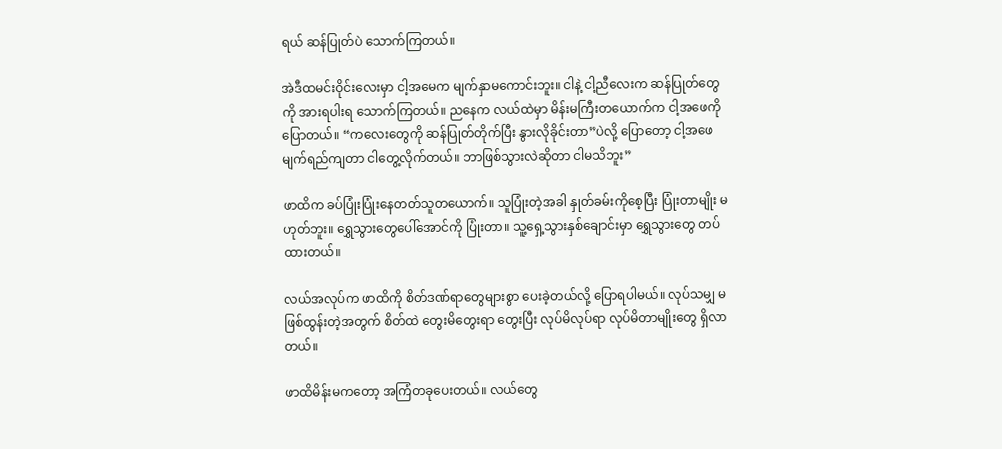ရယ် ဆန်ပြုတ်ပဲ သောက်ကြတယ်။

အဲဒီထမင်းဝိုင်းလေးမှာ ငါ့အမေက မျက်နှာမကောင်းဘူး။ ငါနဲ့ ငါ့ညီလေးက ဆန်ပြုတ်တွေကို အားရပါးရ သောက်ကြတယ်။ ညနေက လယ်ထဲမှာ မိန်းမကြီးတယောက်က ငါ့အဖေကို ပြောတယ်။ “ကလေးတွေကို ဆန်ပြုတ်တိုက်ပြီး နွားလိုခိုင်းတာ”ပဲလို့ ပြောတော့ ငါ့အဖေ မျက်ရည်ကျတာ ငါတွေ့လိုက်တယ်။ ဘာဖြစ်သွားလဲဆိုတာ ငါမသိဘူး”

ဖာထိက ခပ်ပြုံးပြုံးနေတတ်သူတယောက်။ သူပြုံးတဲ့အခါ နှုတ်ခမ်းကိုစေ့ပြီး ပြုံးတာမျိုး မဟုတ်ဘူး။ ရွှေသွားတွေပေါ်အောင်ကို ပြုံးတာ။ သူ့ရှေ့သွားနှစ်ချောင်းမှာ ရွှေသွားတွေ တပ်ထားတယ်။

လယ်အလုပ်က ဖာထိကို စိတ်ဒဏ်ရာတွေများစွာ ပေးခဲ့တယ်လို့ ပြောရပါမယ်။ လုပ်သမျှ မဖြစ်ထွန်းတဲ့အတွက် စိတ်ထဲ တွေးမိတွေးရာ တွေးပြီး လုပ်မိလုပ်ရာ လုပ်မိတာမျိုးတွေ ရှိလာတယ်။

ဖာထိမိန်းမကတော့ အကြံတခုပေးတယ်။ လယ်တွေ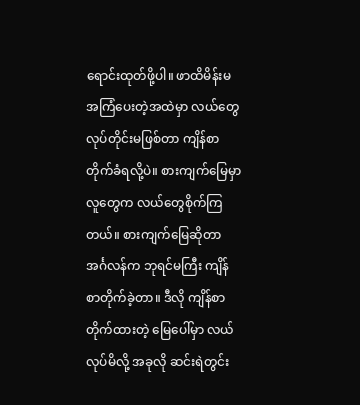ရောင်းထုတ်ဖို့ပါ။ ဖာထိမိန်းမ အကြံပေးတဲ့အထဲမှာ လယ်တွေလုပ်တိုင်းမဖြစ်တာ ကျိန်စာတိုက်ခံရလို့ပဲ။ စားကျက်မြေမှာ လူတွေက လယ်တွေစိုက်ကြတယ်။ စားကျက်မြေဆိုတာ အင်္ဂလန်က ဘုရင်မကြီး ကျိန်စာတိုက်ခဲ့တာ။ ဒီလို ကျိန်စာတိုက်ထားတဲ့ မြေပေါ်မှာ လယ်လုပ်မိလို့ အခုလို ဆင်းရဲတွင်း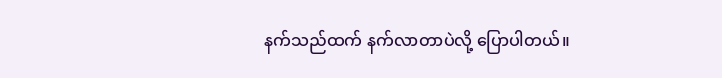နက်သည်ထက် နက်လာတာပဲလို့ ပြောပါတယ်။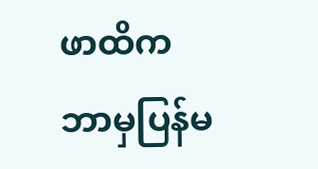ဖာထိက ဘာမှပြန်မ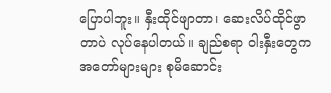ပြောပါဘူး။ နှီးထိုင်ဖျာတာ၊ ဆေးလိပ်ထိုင်ဖွာတာပဲ လုပ်နေပါတယ်။ ချည်စရာ ဝါးနှီးတွေက အတော်များများ စုမိဆောင်း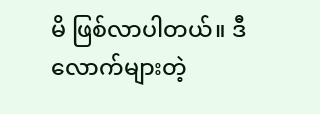မိ ဖြစ်လာပါတယ်။ ဒီလောက်များတဲ့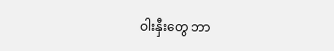ဝါးနှီးတွေ ဘာ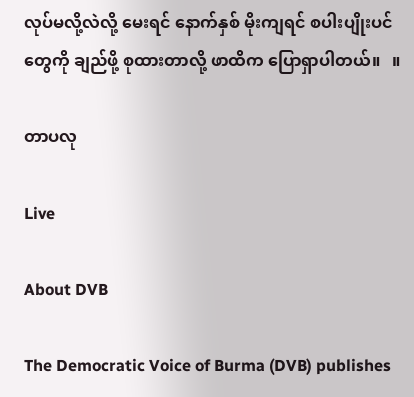လုပ်မလို့လဲလို့ မေးရင် နောက်နှစ် မိုးကျရင် စပါးပျိုးပင်တွေကို ချည်ဖို့ စုထားတာလို့ ဖာထိက ပြောရှာပါတယ်။   ။

တာပလု

Live

About DVB

The Democratic Voice of Burma (DVB) publishes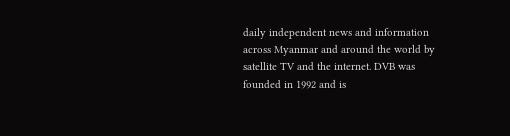daily independent news and information across Myanmar and around the world by satellite TV and the internet. DVB was founded in 1992 and is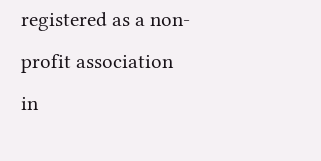registered as a non-profit association in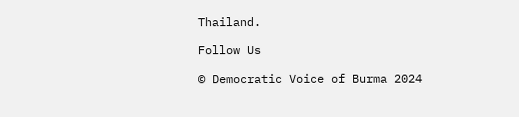Thailand.

Follow Us

© Democratic Voice of Burma 2024